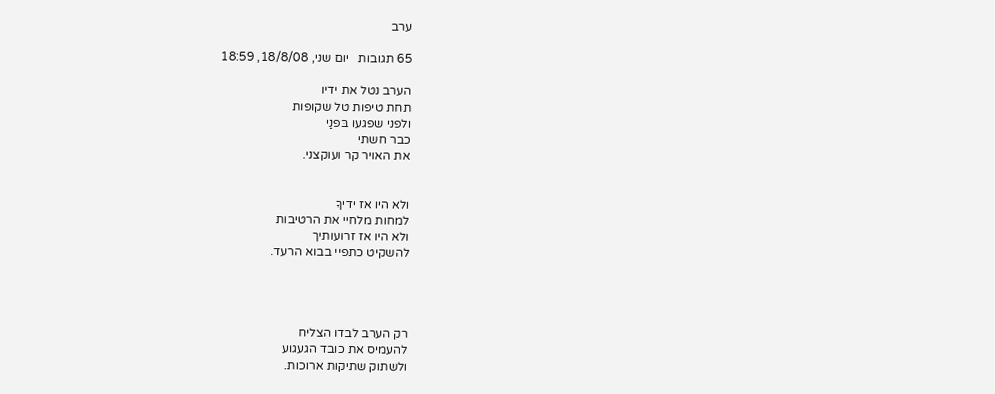ערב

65 תגובות   יום שני, 18/8/08, 18:59

הערב נטל את ידיו
תחת טיפות טל שקופות
ולפני שפגעו בּפנַי
כבר חשתי
את האויר קר ועוקצני.


ולא היו אז ידיךָ
למחות מלחיי את הרטיבות
ולא היו אז זרועותיך
להשקיט כתפיי בבוא הרעד.




רק הערב לבדו הצליח
להעמיס את כובד הגעגוע
ולשתוק שתיקות ארוכות.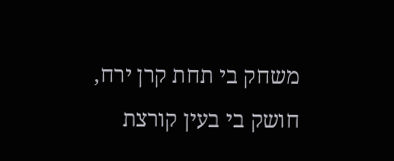משחק בי תחת קרן ירח,
חושק בי בעין קורצת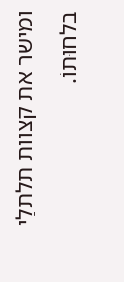ומישר את קצוות תלתלַי
בלחוּתוֹ.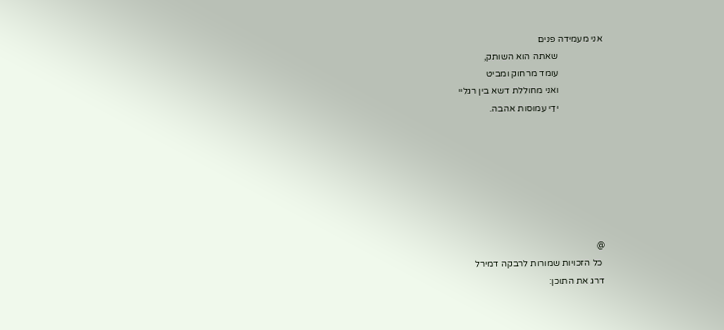אני מעמידה פנים
                   שאתה הוא השותק,
                   עומד מרחוק ומביט
                   ואני מחוללת דשא בין רגליי
                   ידַי עמוסות אהבה.







@
 כל הזכויות שמורות לרבקה דמירל
דרג את התוכן: